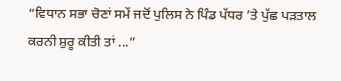“ਵਿਧਾਨ ਸਭਾ ਚੋਣਾਂ ਸਮੇਂ ਜਦੋਂ ਪੁਲਿਸ ਨੇ ਪਿੰਡ ਪੱਧਰ ’ਤੇ ਪੁੱਛ ਪੜਤਾਲ ਕਰਨੀ ਸ਼ੁਰੂ ਕੀਤੀ ਤਾਂ ...”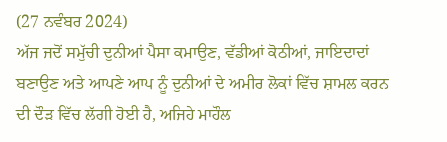(27 ਨਵੰਬਰ 2024)
ਅੱਜ ਜਦੋਂ ਸਮੁੱਚੀ ਦੁਨੀਆਂ ਪੈਸਾ ਕਮਾਉਣ, ਵੱਡੀਆਂ ਕੋਠੀਆਂ, ਜਾਇਦਾਦਾਂ ਬਣਾਉਣ ਅਤੇ ਆਪਣੇ ਆਪ ਨੂੰ ਦੁਨੀਆਂ ਦੇ ਅਮੀਰ ਲੋਕਾਂ ਵਿੱਚ ਸ਼ਾਮਲ ਕਰਨ ਦੀ ਦੌੜ ਵਿੱਚ ਲੱਗੀ ਹੋਈ ਹੈ, ਅਜਿਹੇ ਮਾਹੌਲ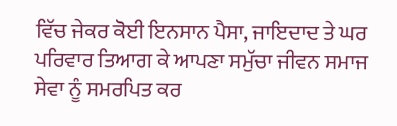ਵਿੱਚ ਜੇਕਰ ਕੋਈ ਇਨਸਾਨ ਪੈਸਾ, ਜਾਇਦਾਦ ਤੇ ਘਰ ਪਰਿਵਾਰ ਤਿਆਗ ਕੇ ਆਪਣਾ ਸਮੁੱਚਾ ਜੀਵਨ ਸਮਾਜ ਸੇਵਾ ਨੂੰ ਸਮਰਪਿਤ ਕਰ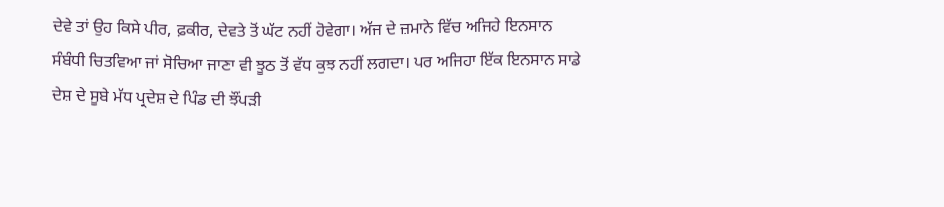ਦੇਵੇ ਤਾਂ ਉਹ ਕਿਸੇ ਪੀਰ, ਫ਼ਕੀਰ, ਦੇਵਤੇ ਤੋਂ ਘੱਟ ਨਹੀਂ ਹੋਵੇਗਾ। ਅੱਜ ਦੇ ਜ਼ਮਾਨੇ ਵਿੱਚ ਅਜਿਹੇ ਇਨਸਾਨ ਸੰਬੰਧੀ ਚਿਤਵਿਆ ਜਾਂ ਸੋਚਿਆ ਜਾਣਾ ਵੀ ਝੂਠ ਤੋਂ ਵੱਧ ਕੁਝ ਨਹੀਂ ਲਗਦਾ। ਪਰ ਅਜਿਹਾ ਇੱਕ ਇਨਸਾਨ ਸਾਡੇ ਦੇਸ਼ ਦੇ ਸੂਬੇ ਮੱਧ ਪ੍ਰਦੇਸ਼ ਦੇ ਪਿੰਡ ਦੀ ਝੌਂਪੜੀ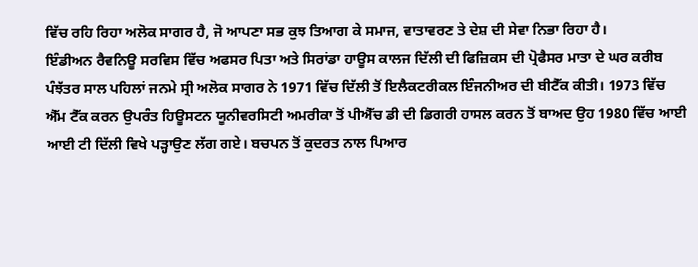ਵਿੱਚ ਰਹਿ ਰਿਹਾ ਅਲੋਕ ਸਾਗਰ ਹੈ, ਜੋ ਆਪਣਾ ਸਭ ਕੁਝ ਤਿਆਗ ਕੇ ਸਮਾਜ, ਵਾਤਾਵਰਣ ਤੇ ਦੇਸ਼ ਦੀ ਸੇਵਾ ਨਿਭਾ ਰਿਹਾ ਹੈ।
ਇੰਡੀਅਨ ਰੈਵਨਿਊ ਸਰਵਿਸ ਵਿੱਚ ਅਫਸਰ ਪਿਤਾ ਅਤੇ ਸਿਰਾਂਡਾ ਹਾਊਸ ਕਾਲਜ ਦਿੱਲੀ ਦੀ ਫਿਜ਼ਿਕਸ ਦੀ ਪ੍ਰੋਫੈਸਰ ਮਾਤਾ ਦੇ ਘਰ ਕਰੀਬ ਪੰਝੱਤਰ ਸਾਲ ਪਹਿਲਾਂ ਜਨਮੇ ਸ੍ਰੀ ਅਲੋਕ ਸਾਗਰ ਨੇ 1971 ਵਿੱਚ ਦਿੱਲੀ ਤੋਂ ਇਲੈਕਟਰੀਕਲ ਇੰਜਨੀਅਰ ਦੀ ਬੀਟੈੱਕ ਕੀਤੀ। 1973 ਵਿੱਚ ਐੱਮ ਟੈੱਕ ਕਰਨ ਉਪਰੰਤ ਹਿਊਸਟਨ ਯੂਨੀਵਰਸਿਟੀ ਅਮਰੀਕਾ ਤੋਂ ਪੀਐੱਚ ਡੀ ਦੀ ਡਿਗਰੀ ਹਾਸਲ ਕਰਨ ਤੋਂ ਬਾਅਦ ਉਹ 1980 ਵਿੱਚ ਆਈ ਆਈ ਟੀ ਦਿੱਲੀ ਵਿਖੇ ਪੜ੍ਹਾਉਣ ਲੱਗ ਗਏ। ਬਚਪਨ ਤੋਂ ਕੁਦਰਤ ਨਾਲ ਪਿਆਰ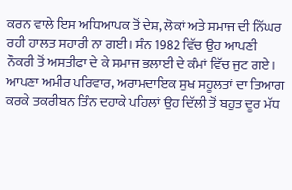ਕਰਨ ਵਾਲੇ ਇਸ ਅਧਿਆਪਕ ਤੋਂ ਦੇਸ਼, ਲੋਕਾਂ ਅਤੇ ਸਮਾਜ ਦੀ ਨਿੱਘਰ ਰਹੀ ਹਾਲਤ ਸਹਾਰੀ ਨਾ ਗਈ। ਸੰਨ 1982 ਵਿੱਚ ਉਹ ਆਪਣੀ ਨੌਕਰੀ ਤੋਂ ਅਸਤੀਫਾ ਦੇ ਕੇ ਸਮਾਜ ਭਲਾਈ ਦੇ ਕੰਮਾਂ ਵਿੱਚ ਜੁਟ ਗਏ।
ਆਪਣਾ ਅਮੀਰ ਪਰਿਵਾਰ, ਅਰਾਮਦਾਇਕ ਸੁਖ ਸਹੂਲਤਾਂ ਦਾ ਤਿਆਗ ਕਰਕੇ ਤਕਰੀਬਨ ਤਿੰਨ ਦਹਾਕੇ ਪਹਿਲਾਂ ਉਹ ਦਿੱਲੀ ਤੋਂ ਬਹੁਤ ਦੂਰ ਮੱਧ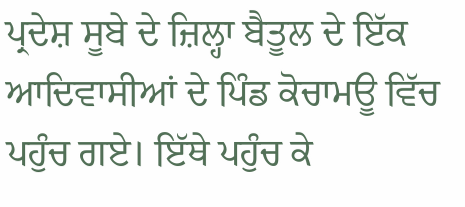ਪ੍ਰਦੇਸ਼ ਸੂਬੇ ਦੇ ਜ਼ਿਲ੍ਹਾ ਬੈਤੂਲ ਦੇ ਇੱਕ ਆਦਿਵਾਸੀਆਂ ਦੇ ਪਿੰਡ ਕੋਚਾਮਊ ਵਿੱਚ ਪਹੁੰਚ ਗਏ। ਇੱਥੇ ਪਹੁੰਚ ਕੇ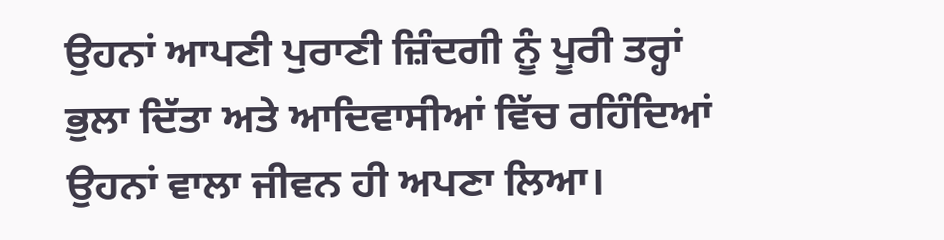ਉਹਨਾਂ ਆਪਣੀ ਪੁਰਾਣੀ ਜ਼ਿੰਦਗੀ ਨੂੰ ਪੂਰੀ ਤਰ੍ਹਾਂ ਭੁਲਾ ਦਿੱਤਾ ਅਤੇ ਆਦਿਵਾਸੀਆਂ ਵਿੱਚ ਰਹਿੰਦਿਆਂ ਉਹਨਾਂ ਵਾਲਾ ਜੀਵਨ ਹੀ ਅਪਣਾ ਲਿਆ।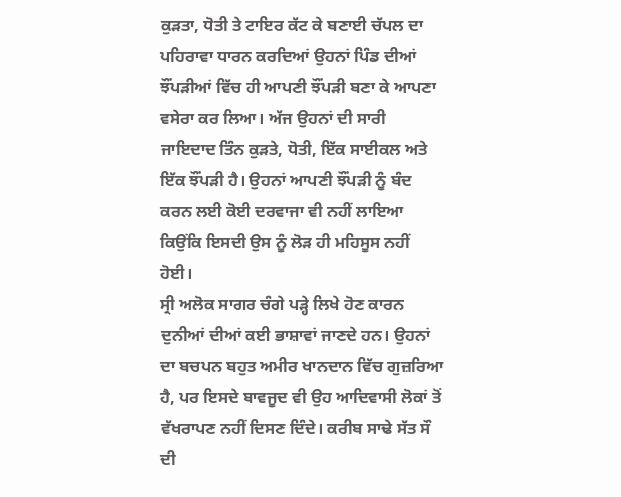ਕੁੜਤਾ, ਧੋਤੀ ਤੇ ਟਾਇਰ ਕੱਟ ਕੇ ਬਣਾਈ ਚੱਪਲ ਦਾ ਪਹਿਰਾਵਾ ਧਾਰਨ ਕਰਦਿਆਂ ਉਹਨਾਂ ਪਿੰਡ ਦੀਆਂ ਝੌਂਪੜੀਆਂ ਵਿੱਚ ਹੀ ਆਪਣੀ ਝੌਂਪੜੀ ਬਣਾ ਕੇ ਆਪਣਾ ਵਸੇਰਾ ਕਰ ਲਿਆ। ਅੱਜ ਉਹਨਾਂ ਦੀ ਸਾਰੀ ਜਾਇਦਾਦ ਤਿੰਨ ਕੁੜਤੇ, ਧੋਤੀ, ਇੱਕ ਸਾਈਕਲ ਅਤੇ ਇੱਕ ਝੌਂਪੜੀ ਹੈ। ਉਹਨਾਂ ਆਪਣੀ ਝੌਂਪੜੀ ਨੂੰ ਬੰਦ ਕਰਨ ਲਈ ਕੋਈ ਦਰਵਾਜਾ ਵੀ ਨਹੀਂ ਲਾਇਆ ਕਿਉਂਕਿ ਇਸਦੀ ਉਸ ਨੂੰ ਲੋੜ ਹੀ ਮਹਿਸੂਸ ਨਹੀਂ ਹੋਈ।
ਸ੍ਰੀ ਅਲੋਕ ਸਾਗਰ ਚੰਗੇ ਪੜ੍ਹੇ ਲਿਖੇ ਹੋਣ ਕਾਰਨ ਦੁਨੀਆਂ ਦੀਆਂ ਕਈ ਭਾਸ਼ਾਵਾਂ ਜਾਣਦੇ ਹਨ। ਉਹਨਾਂ ਦਾ ਬਚਪਨ ਬਹੁਤ ਅਮੀਰ ਖਾਨਦਾਨ ਵਿੱਚ ਗੁਜ਼ਰਿਆ ਹੈ, ਪਰ ਇਸਦੇ ਬਾਵਜੂਦ ਵੀ ਉਹ ਆਦਿਵਾਸੀ ਲੋਕਾਂ ਤੋਂ ਵੱਖਰਾਪਣ ਨਹੀਂ ਦਿਸਣ ਦਿੰਦੇ। ਕਰੀਬ ਸਾਢੇ ਸੱਤ ਸੌ ਦੀ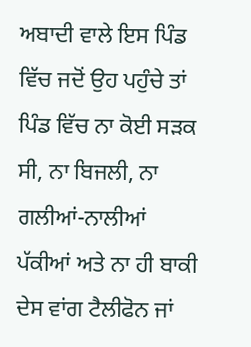ਅਬਾਦੀ ਵਾਲੇ ਇਸ ਪਿੰਡ ਵਿੱਚ ਜਦੋਂ ਉਹ ਪਹੁੰਚੇ ਤਾਂ ਪਿੰਡ ਵਿੱਚ ਨਾ ਕੋਈ ਸੜਕ ਸੀ, ਨਾ ਬਿਜਲੀ, ਨਾ ਗਲੀਆਂ-ਨਾਲੀਆਂ ਪੱਕੀਆਂ ਅਤੇ ਨਾ ਹੀ ਬਾਕੀ ਦੇਸ ਵਾਂਗ ਟੈਲੀਫੋਨ ਜਾਂ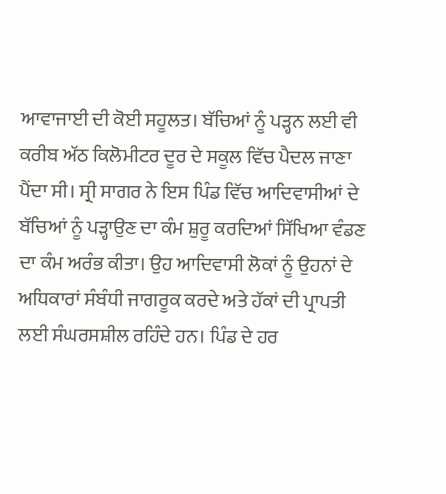ਆਵਾਜਾਈ ਦੀ ਕੋਈ ਸਹੂਲਤ। ਬੱਚਿਆਂ ਨੂੰ ਪੜ੍ਹਨ ਲਈ ਵੀ ਕਰੀਬ ਅੱਠ ਕਿਲੋਮੀਟਰ ਦੂਰ ਦੇ ਸਕੂਲ ਵਿੱਚ ਪੈਦਲ ਜਾਣਾ ਪੈਂਦਾ ਸੀ। ਸ੍ਰੀ ਸਾਗਰ ਨੇ ਇਸ ਪਿੰਡ ਵਿੱਚ ਆਦਿਵਾਸੀਆਂ ਦੇ ਬੱਚਿਆਂ ਨੂੰ ਪੜ੍ਹਾਉਣ ਦਾ ਕੰਮ ਸ਼ੁਰੂ ਕਰਦਿਆਂ ਸਿੱਖਿਆ ਵੰਡਣ ਦਾ ਕੰਮ ਅਰੰਭ ਕੀਤਾ। ਉਹ ਆਦਿਵਾਸੀ ਲੋਕਾਂ ਨੂੰ ਉਹਨਾਂ ਦੇ ਅਧਿਕਾਰਾਂ ਸੰਬੰਧੀ ਜਾਗਰੂਕ ਕਰਦੇ ਅਤੇ ਹੱਕਾਂ ਦੀ ਪ੍ਰਾਪਤੀ ਲਈ ਸੰਘਰਸਸ਼ੀਲ ਰਹਿੰਦੇ ਹਨ। ਪਿੰਡ ਦੇ ਹਰ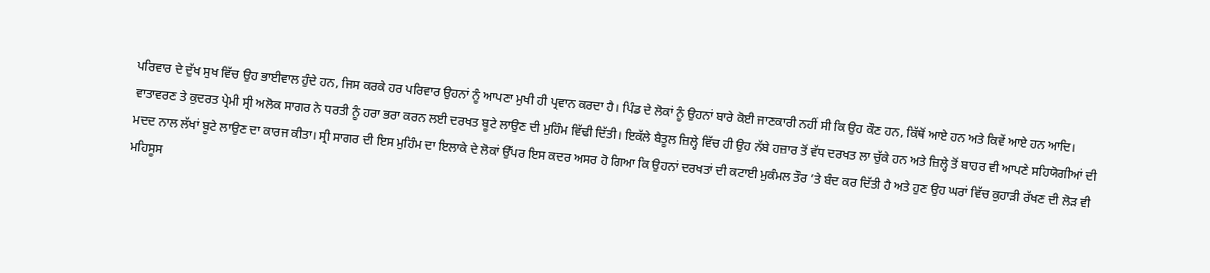ਪਰਿਵਾਰ ਦੇ ਦੁੱਖ ਸੁਖ ਵਿੱਚ ਉਹ ਭਾਈਵਾਲ ਹੁੰਦੇ ਹਨ, ਜਿਸ ਕਰਕੇ ਹਰ ਪਰਿਵਾਰ ਉਹਨਾਂ ਨੂੰ ਆਪਣਾ ਮੁਖੀ ਹੀ ਪ੍ਰਵਾਨ ਕਰਦਾ ਹੈ। ਪਿੰਡ ਦੇ ਲੋਕਾਂ ਨੂੰ ਉਹਨਾਂ ਬਾਰੇ ਕੋਈ ਜਾਣਕਾਰੀ ਨਹੀਂ ਸੀ ਕਿ ਉਹ ਕੌਣ ਹਨ, ਕਿੱਥੋਂ ਆਏ ਹਨ ਅਤੇ ਕਿਵੇਂ ਆਏ ਹਨ ਆਦਿ।
ਵਾਤਾਵਰਣ ਤੇ ਕੁਦਰਤ ਪ੍ਰੇਮੀ ਸ੍ਰੀ ਅਲੋਕ ਸਾਗਰ ਨੇ ਧਰਤੀ ਨੂੰ ਹਰਾ ਭਰਾ ਕਰਨ ਲਈ ਦਰਖਤ ਬੂਟੇ ਲਾਉਣ ਦੀ ਮੁਹਿੰਮ ਵਿੱਢੀ ਦਿੱਤੀ। ਇਕੱਲੇ ਬੈਤੂਲ ਜ਼ਿਲ੍ਹੇ ਵਿੱਚ ਹੀ ਉਹ ਨੱਬੇ ਹਜ਼ਾਰ ਤੋਂ ਵੱਧ ਦਰਖਤ ਲਾ ਚੁੱਕੇ ਹਨ ਅਤੇ ਜ਼ਿਲ੍ਹੇ ਤੋਂ ਬਾਹਰ ਵੀ ਆਪਣੇ ਸਹਿਯੋਗੀਆਂ ਦੀ ਮਦਦ ਨਾਲ ਲੱਖਾਂ ਬੂਟੇ ਲਾਉਣ ਦਾ ਕਾਰਜ ਕੀਤਾ। ਸ੍ਰੀ ਸਾਗਰ ਦੀ ਇਸ ਮੁਹਿੰਮ ਦਾ ਇਲਾਕੇ ਦੇ ਲੋਕਾਂ ਉੱਪਰ ਇਸ ਕਦਰ ਅਸਰ ਹੋ ਗਿਆ ਕਿ ਉਹਨਾਂ ਦਰਖਤਾਂ ਦੀ ਕਟਾਈ ਮੁਕੰਮਲ ਤੌਰ ’ਤੇ ਬੰਦ ਕਰ ਦਿੱਤੀ ਹੈ ਅਤੇ ਹੁਣ ਉਹ ਘਰਾਂ ਵਿੱਚ ਕੁਹਾੜੀ ਰੱਖਣ ਦੀ ਲੋੜ ਵੀ ਮਹਿਸੂਸ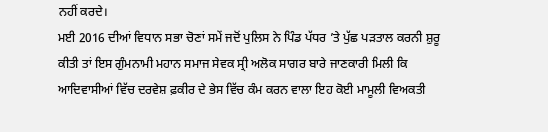ਨਹੀਂ ਕਰਦੇ।
ਮਈ 2016 ਦੀਆਂ ਵਿਧਾਨ ਸਭਾ ਚੋਣਾਂ ਸਮੇਂ ਜਦੋਂ ਪੁਲਿਸ ਨੇ ਪਿੰਡ ਪੱਧਰ ’ਤੇ ਪੁੱਛ ਪੜਤਾਲ ਕਰਨੀ ਸ਼ੁਰੂ ਕੀਤੀ ਤਾਂ ਇਸ ਗੁੰਮਨਾਮੀ ਮਹਾਨ ਸਮਾਜ ਸੇਵਕ ਸ੍ਰੀ ਅਲੋਕ ਸਾਗਰ ਬਾਰੇ ਜਾਣਕਾਰੀ ਮਿਲੀ ਕਿ ਆਦਿਵਾਸੀਆਂ ਵਿੱਚ ਦਰਵੇਸ਼ ਫ਼ਕੀਰ ਦੇ ਭੇਸ ਵਿੱਚ ਕੰਮ ਕਰਨ ਵਾਲਾ ਇਹ ਕੋਈ ਮਾਮੂਲੀ ਵਿਅਕਤੀ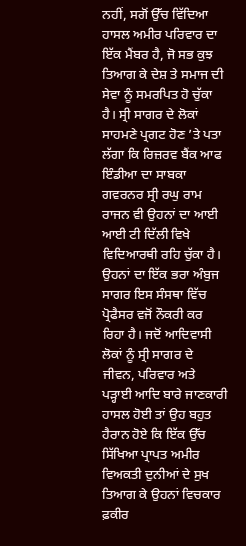ਨਹੀਂ, ਸਗੋਂ ਉੱਚ ਵਿੱਦਿਆ ਹਾਸਲ ਅਮੀਰ ਪਰਿਵਾਰ ਦਾ ਇੱਕ ਮੈਂਬਰ ਹੈ, ਜੋ ਸਭ ਕੁਝ ਤਿਆਗ ਕੇ ਦੇਸ਼ ਤੇ ਸਮਾਜ ਦੀ ਸੇਵਾ ਨੂੰ ਸਮਰਪਿਤ ਹੋ ਚੁੱਕਾ ਹੈ। ਸ੍ਰੀ ਸਾਗਰ ਦੇ ਲੋਕਾਂ ਸਾਹਮਣੇ ਪ੍ਰਗਟ ਹੋਣ ’ਤੇ ਪਤਾ ਲੱਗਾ ਕਿ ਰਿਜ਼ਰਵ ਬੈਂਕ ਆਫ ਇੰਡੀਆ ਦਾ ਸਾਬਕਾ ਗਵਰਨਰ ਸ੍ਰੀ ਰਘੁ ਰਾਮ ਰਾਜਨ ਵੀ ਉਹਨਾਂ ਦਾ ਆਈ ਆਈ ਟੀ ਦਿੱਲੀ ਵਿਖੇ ਵਿਦਿਆਰਥੀ ਰਹਿ ਚੁੱਕਾ ਹੈ। ਉਹਨਾਂ ਦਾ ਇੱਕ ਭਰਾ ਅੰਬੁਜ ਸਾਗਰ ਇਸ ਸੰਸਥਾ ਵਿੱਚ ਪ੍ਰੋਫੈਸਰ ਵਜੋਂ ਨੌਕਰੀ ਕਰ ਰਿਹਾ ਹੈ। ਜਦੋਂ ਆਦਿਵਾਸੀ ਲੋਕਾਂ ਨੂੰ ਸ੍ਰੀ ਸਾਗਰ ਦੇ ਜੀਵਨ, ਪਰਿਵਾਰ ਅਤੇ ਪੜ੍ਹਾਈ ਆਦਿ ਬਾਰੇ ਜਾਣਕਾਰੀ ਹਾਸਲ ਹੋਈ ਤਾਂ ਉਹ ਬਹੁਤ ਹੈਰਾਨ ਹੋਏ ਕਿ ਇੱਕ ਉੱਚ ਸਿੱਖਿਆ ਪ੍ਰਾਪਤ ਅਮੀਰ ਵਿਅਕਤੀ ਦੁਨੀਆਂ ਦੇ ਸੁਖ ਤਿਆਗ ਕੇ ਉਹਨਾਂ ਵਿਚਕਾਰ ਫ਼ਕੀਰ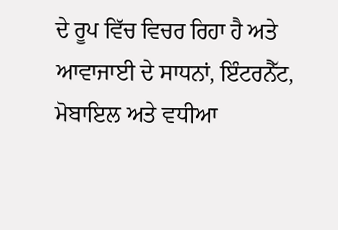ਦੇ ਰੂਪ ਵਿੱਚ ਵਿਚਰ ਰਿਹਾ ਹੈ ਅਤੇ ਆਵਾਜਾਈ ਦੇ ਸਾਧਨਾਂ, ਇੰਟਰਨੈੱਟ, ਮੋਬਾਇਲ ਅਤੇ ਵਧੀਆ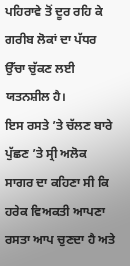ਪਹਿਰਾਵੇ ਤੋਂ ਦੂਰ ਰਹਿ ਕੇ ਗਰੀਬ ਲੋਕਾਂ ਦਾ ਪੱਧਰ ਉੱਚਾ ਚੁੱਕਣ ਲਈ ਯਤਨਸ਼ੀਲ ਹੈ।
ਇਸ ਰਸਤੇ ’ਤੇ ਚੱਲਣ ਬਾਰੇ ਪੁੱਛਣ ’ਤੇ ਸ੍ਰੀ ਅਲੋਕ ਸਾਗਰ ਦਾ ਕਹਿਣਾ ਸੀ ਕਿ ਹਰੇਕ ਵਿਅਕਤੀ ਆਪਣਾ ਰਸਤਾ ਆਪ ਚੁਣਦਾ ਹੈ ਅਤੇ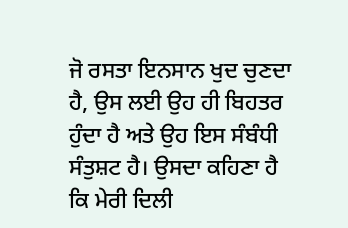ਜੋ ਰਸਤਾ ਇਨਸਾਨ ਖੁਦ ਚੁਣਦਾ ਹੈ, ਉਸ ਲਈ ਉਹ ਹੀ ਬਿਹਤਰ ਹੁੰਦਾ ਹੈ ਅਤੇ ਉਹ ਇਸ ਸੰਬੰਧੀ ਸੰਤੁਸ਼ਟ ਹੈ। ਉਸਦਾ ਕਹਿਣਾ ਹੈ ਕਿ ਮੇਰੀ ਦਿਲੀ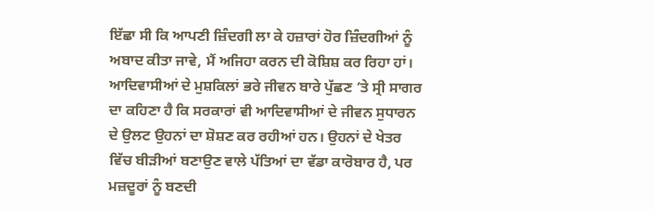ਇੱਛਾ ਸੀ ਕਿ ਆਪਣੀ ਜ਼ਿੰਦਗੀ ਲਾ ਕੇ ਹਜ਼ਾਰਾਂ ਹੋਰ ਜ਼ਿੰਦਗੀਆਂ ਨੂੰ ਅਬਾਦ ਕੀਤਾ ਜਾਵੇ, ਮੈਂ ਅਜਿਹਾ ਕਰਨ ਦੀ ਕੋਸ਼ਿਸ਼ ਕਰ ਰਿਹਾ ਹਾਂ। ਆਦਿਵਾਸੀਆਂ ਦੇ ਮੁਸ਼ਕਿਲਾਂ ਭਰੇ ਜੀਵਨ ਬਾਰੇ ਪੁੱਛਣ ’ਤੇ ਸ੍ਰੀ ਸਾਗਰ ਦਾ ਕਹਿਣਾ ਹੈ ਕਿ ਸਰਕਾਰਾਂ ਵੀ ਆਦਿਵਾਸੀਆਂ ਦੇ ਜੀਵਨ ਸੁਧਾਰਨ ਦੇ ਉਲਟ ਉਹਨਾਂ ਦਾ ਸ਼ੋਸ਼ਣ ਕਰ ਰਹੀਆਂ ਹਨ। ਉਹਨਾਂ ਦੇ ਖੇਤਰ ਵਿੱਚ ਬੀੜੀਆਂ ਬਣਾਉਣ ਵਾਲੇ ਪੱਤਿਆਂ ਦਾ ਵੱਡਾ ਕਾਰੋਬਾਰ ਹੈ, ਪਰ ਮਜ਼ਦੂਰਾਂ ਨੂੰ ਬਣਦੀ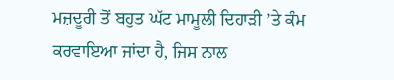ਮਜ਼ਦੂਰੀ ਤੋਂ ਬਹੁਤ ਘੱਟ ਮਾਮੂਲੀ ਦਿਹਾੜੀ ’ਤੇ ਕੰਮ ਕਰਵਾਇਆ ਜਾਂਦਾ ਹੈ, ਜਿਸ ਨਾਲ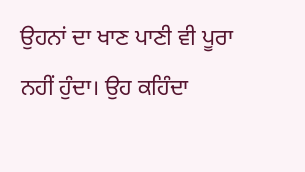ਉਹਨਾਂ ਦਾ ਖਾਣ ਪਾਣੀ ਵੀ ਪੂਰਾ ਨਹੀਂ ਹੁੰਦਾ। ਉਹ ਕਹਿੰਦਾ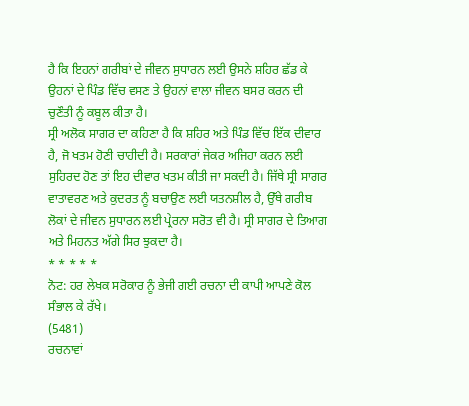ਹੈ ਕਿ ਇਹਨਾਂ ਗਰੀਬਾਂ ਦੇ ਜੀਵਨ ਸੁਧਾਰਨ ਲਈ ਉਸਨੇ ਸ਼ਹਿਰ ਛੱਡ ਕੇ ਉਹਨਾਂ ਦੇ ਪਿੰਡ ਵਿੱਚ ਵਸਣ ਤੇ ਉਹਨਾਂ ਵਾਲਾ ਜੀਵਨ ਬਸਰ ਕਰਨ ਦੀ ਚੁਣੌਤੀ ਨੂੰ ਕਬੂਲ ਕੀਤਾ ਹੈ।
ਸ੍ਰੀ ਅਲੋਕ ਸਾਗਰ ਦਾ ਕਹਿਣਾ ਹੈ ਕਿ ਸ਼ਹਿਰ ਅਤੇ ਪਿੰਡ ਵਿੱਚ ਇੱਕ ਦੀਵਾਰ ਹੈ, ਜੋ ਖਤਮ ਹੋਣੀ ਚਾਹੀਦੀ ਹੈ। ਸਰਕਾਰਾਂ ਜੇਕਰ ਅਜਿਹਾ ਕਰਨ ਲਈ ਸੁਹਿਰਦ ਹੋਣ ਤਾਂ ਇਹ ਦੀਵਾਰ ਖਤਮ ਕੀਤੀ ਜਾ ਸਕਦੀ ਹੈ। ਜਿੱਥੇ ਸ੍ਰੀ ਸਾਗਰ ਵਾਤਾਵਰਣ ਅਤੇ ਕੁਦਰਤ ਨੂੰ ਬਚਾਉਣ ਲਈ ਯਤਨਸ਼ੀਲ ਹੈ, ਉੱਥੇ ਗਰੀਬ ਲੋਕਾਂ ਦੇ ਜੀਵਨ ਸੁਧਾਰਨ ਲਈ ਪ੍ਰੇਰਨਾ ਸਰੋਤ ਵੀ ਹੈ। ਸ੍ਰੀ ਸਾਗਰ ਦੇ ਤਿਆਗ ਅਤੇ ਮਿਹਨਤ ਅੱਗੇ ਸਿਰ ਝੁਕਦਾ ਹੈ।
* * * * *
ਨੋਟ: ਹਰ ਲੇਖਕ ਸਰੋਕਾਰ ਨੂੰ ਭੇਜੀ ਗਈ ਰਚਨਾ ਦੀ ਕਾਪੀ ਆਪਣੇ ਕੋਲ ਸੰਭਾਲ ਕੇ ਰੱਖੇ।
(5481)
ਰਚਨਾਵਾਂ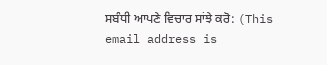ਸਬੰਧੀ ਆਪਣੇ ਵਿਚਾਰ ਸਾਂਝੇ ਕਰੋ: (This email address is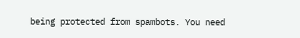being protected from spambots. You need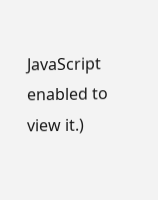JavaScript enabled to view it.)